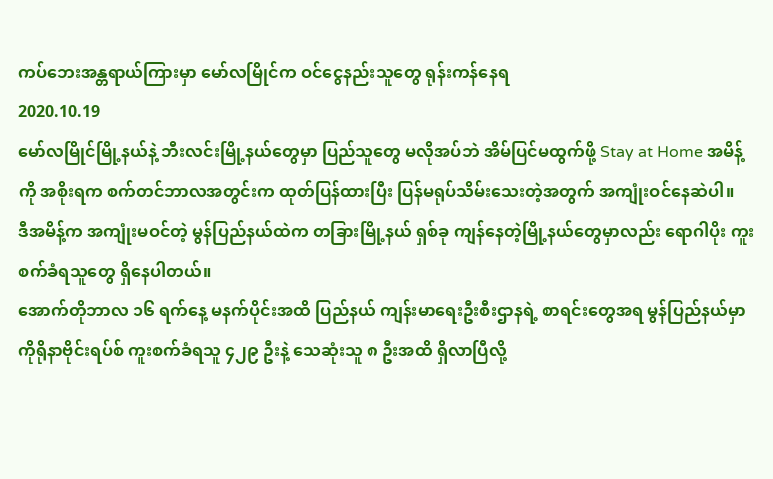ကပ်ဘေးအန္တရာယ်ကြားမှာ မော်လမြိုင်က ဝင်ငွေနည်းသူတွေ ရုန်းကန်နေရ
2020.10.19
မော်လမြိုင်မြို့နယ်နဲ့ ဘီးလင်းမြို့နယ်တွေမှာ ပြည်သူတွေ မလိုအပ်ဘဲ အိမ်ပြင်မထွက်ဖို့ Stay at Home အမိန့်ကို အစိုးရက စက်တင်ဘာလအတွင်းက ထုတ်ပြန်ထားပြီး ပြန်မရုပ်သိမ်းသေးတဲ့အတွက် အကျုံးဝင်နေဆဲပါ။
ဒီအမိန့်က အကျုံးမဝင်တဲ့ မွန်ပြည်နယ်ထဲက တခြားမြို့နယ် ရှစ်ခု ကျန်နေတဲ့မြို့နယ်တွေမှာလည်း ရောဂါပိုး ကူးစက်ခံရသူတွေ ရှိနေပါတယ်။
အောက်တိုဘာလ ၁၆ ရက်နေ့ မနက်ပိုင်းအထိ ပြည်နယ် ကျန်းမာရေးဦးစီးဌာနရဲ့ စာရင်းတွေအရ မွန်ပြည်နယ်မှာ ကိုရိုနာဗိုင်းရပ်စ် ကူးစက်ခံရသူ ၄၂၉ ဦးနဲ့ သေဆုံးသူ ၈ ဦးအထိ ရှိလာပြီလို့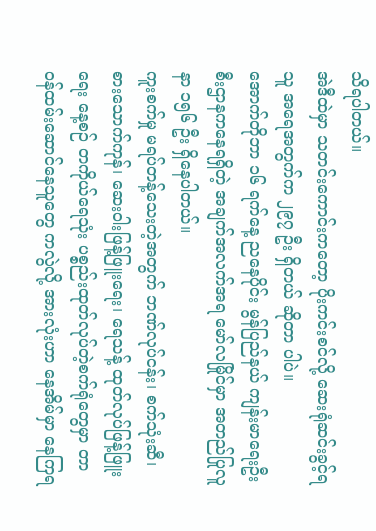သိရပါတယ်။
အဲဒီထဲမှာ သတင်းကောင်းကတော့ ပိုးကင်းစင်လို့ ဆေးရုံဆင်းခွင့်ရသူ အရေအတွက်က ၂၉၇ ဦး ရှိတယ် ဆိုတာ ပါပဲ။
အောက်တိုဘာ ၁၆ ရက်နေ့ ညနေပိုင်း မွန်ပြည်နယ် ကျန်းမာရေးဦးစီးဌာနကနေရရှိတဲ့ အချက်အလက်အရ မော်လမြိုင်မှာ အတည်ပြုလူနာ ၁၅၆ ဦး ရှိနေပါတယ်။
ကူးစက်မှု မရပ်တန့်သေးတဲ့အတွက် ဘဏ်လုပ်ငန်း၊ စက်သုံးဆီ၊ စားသောက်ကုန်၊ ဆေးဝါးဖြန့်ဖြူးရေး၊ ရေသန့် ထုတ်လုပ်ဖြန့်ဖြူးရေး နေ့စဉ် တကိုယ်ရေသုံး ပစ္စည်းထုတ်လုပ်တဲ့စက်ရုံတွေမှာ တာဝန်ထမ်းဆောင်နေသူတွေ ကလွဲလို့ အားလုံးဟာ နေအိမ်မှာ နေကြရ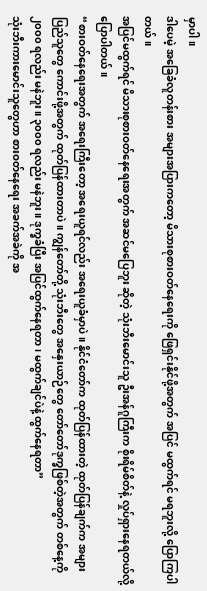မှာပါ။
ဒါပေမဲ့ အခြေခံလူတန်းစား အများအပြားကတော့ မိသားစုစားဝတ်နေရေးကို ဖြေရှင်းနိုင်ဖို့အတွက် အပြင် မထွက်ရင် မရဘူးလို့ ပြောကြပါတယ်။
အပြင်မထွက်ရင် မိသားစုစားဝတ်နေရေးအတွက် အဆင်မပြေဘူး ဆိုတဲ့ သုံးဘီးမောင်းသူ ဦးအန်ဂူကြီးက စိုးရိမ်စိတ်နဲ့ လှုပ်ရှားနေရတယ်လို့ ပြောပါတယ်။
“စားဝတ်နေရေးအတွက် အရေးကြီးတော့ အရေးယူရင်လည်း အရေးယူခံမှာပဲ။ နိုင်ငံတော်က ထုတ်ပြန်ထားတဲ့ ထုတ်ပြန်ချက်က အများပြည်သူတွေ ကောင်းဖို့အတွက် ထုတ်ပြန်ထားတာပဲ။ ကျွန်တော်တို့ သုံးဘီးတွေ အနှေးယာဉ်တွေ တော်တော်ဒုက္ခဖြစ်တဲ့အတွက် တစ်နေ့ကို ၂၀၀၀ ရလည်း မနဲဘူး။ ၃၀၀၀ ရလည်း မနဲဘူး။ ဒုက္ခခံပြီး အပြင်ထွက်နေရတာ၊ မထွက်ချင်ပဲနဲ့ ထွက်နေရတာ”
သုံးဘီးကားမောင်းသူတွေဟာ စားဝတ်နေရေး အခက်အခဲကို အ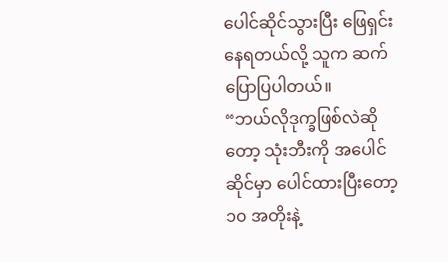ပေါင်ဆိုင်သွားပြီး ဖြေရှင်းနေရတယ်လို့ သူက ဆက်ပြောပြပါတယ်။
“ဘယ်လိုဒုက္ခဖြစ်လဲဆိုတော့ သုံးဘီးကို အပေါင်ဆိုင်မှာ ပေါင်ထားပြီးတော့ ၁၀ အတိုးနဲ့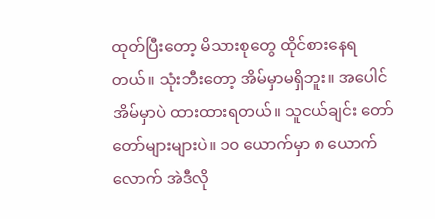ထုတ်ပြီးတော့ မိသားစုတွေ ထိုင်စားနေရတယ်။ သုံးဘီးတော့ အိမ်မှာမရှိဘူး။ အပေါင်အိမ်မှာပဲ ထားထားရတယ်။ သူငယ်ချင်း တော်တော်များများပဲ။ ၁၀ ယောက်မှာ ၈ ယောက်လောက် အဲဒီလို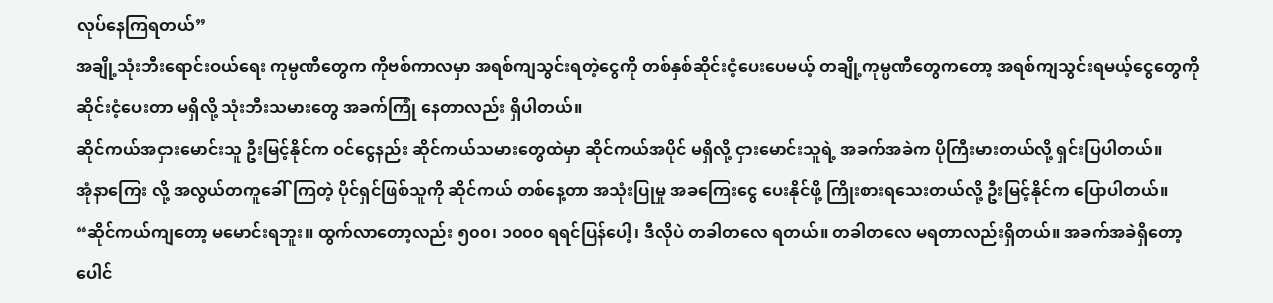လုပ်နေကြရတယ်”
အချို့သုံးဘီးရောင်းဝယ်ရေး ကုမ္ပဏီတွေက ကိုဗစ်ကာလမှာ အရစ်ကျသွင်းရတဲ့ငွေကို တစ်နှစ်ဆိုင်းငံ့ပေးပေမယ့် တချို့ကုမ္ပဏီတွေကတော့ အရစ်ကျသွင်းရမယ့်ငွေတွေကို ဆိုင်းငံ့ပေးတာ မရှိလို့ သုံးဘီးသမားတွေ အခက်ကြုံ နေတာလည်း ရှိပါတယ်။
ဆိုင်ကယ်အငှားမောင်းသူ ဦးမြင့်နိုင်က ဝင်ငွေနည်း ဆိုင်ကယ်သမားတွေထဲမှာ ဆိုင်ကယ်အပိုင် မရှိလို့ ငှားမောင်းသူရဲ့ အခက်အခဲက ပိုကြီးမားတယ်လို့ ရှင်းပြပါတယ်။
အုံနာကြေး လို့ အလွယ်တကူခေါ်ကြတဲ့ ပိုင်ရှင်ဖြစ်သူကို ဆိုင်ကယ် တစ်နေ့တာ အသုံးပြုမှု အခကြေးငွေ ပေးနိုင်ဖို့ ကြိုးစားရသေးတယ်လို့ ဦးမြင့်နိုင်က ပြောပါတယ်။
“ဆိုင်ကယ်ကျတော့ မမောင်းရဘူး။ ထွက်လာတော့လည်း ၅၀၀၊ ၁၀၀၀ ရရင်ပြန်ပေါ့၊ ဒီလိုပဲ တခါတလေ ရတယ်။ တခါတလေ မရတာလည်းရှိတယ်။ အခက်အခဲရှိတော့ ပေါင်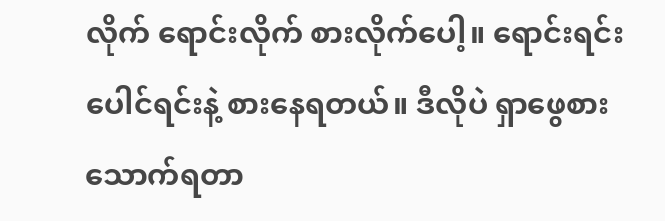လိုက် ရောင်းလိုက် စားလိုက်ပေါ့။ ရောင်းရင်း ပေါင်ရင်းနဲ့ စားနေရတယ်။ ဒီလိုပဲ ရှာဖွေစားသောက်ရတာ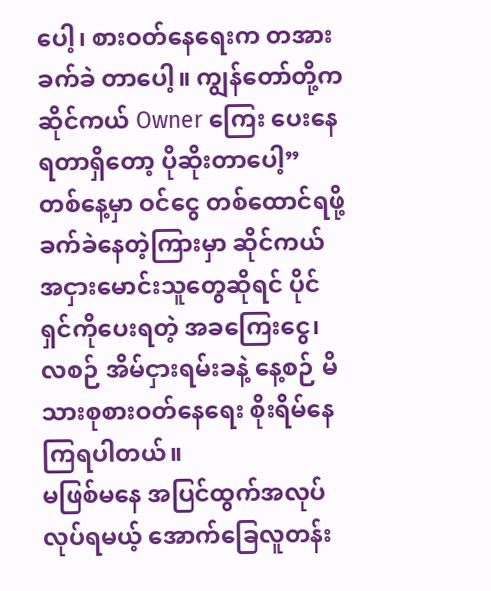ပေါ့၊ စားဝတ်နေရေးက တအားခက်ခဲ တာပေါ့။ ကျွန်တော်တို့က ဆိုင်ကယ် Owner ကြေး ပေးနေရတာရှိတော့ ပိုဆိုးတာပေါ့”
တစ်နေ့မှာ ဝင်ငွေ တစ်ထောင်ရဖို့ ခက်ခဲနေတဲ့ကြားမှာ ဆိုင်ကယ်အငှားမောင်းသူတွေဆိုရင် ပိုင်ရှင်ကိုပေးရတဲ့ အခကြေးငွေ၊ လစဉ် အိမ်ငှားရမ်းခနဲ့ နေ့စဉ် မိသားစုစားဝတ်နေရေး စိုးရိမ်နေကြရပါတယ်။
မဖြစ်မနေ အပြင်ထွက်အလုပ်လုပ်ရမယ့် အောက်ခြေလူတန်း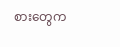စားတွေက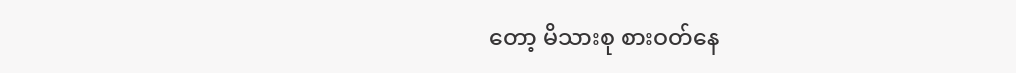တော့ မိသားစု စားဝတ်နေ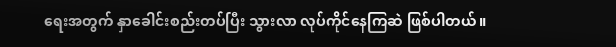ရေးအတွက် နှာခေါင်းစည်းတပ်ပြီး သွားလာ လုပ်ကိုင်နေကြဆဲ ဖြစ်ပါတယ်။